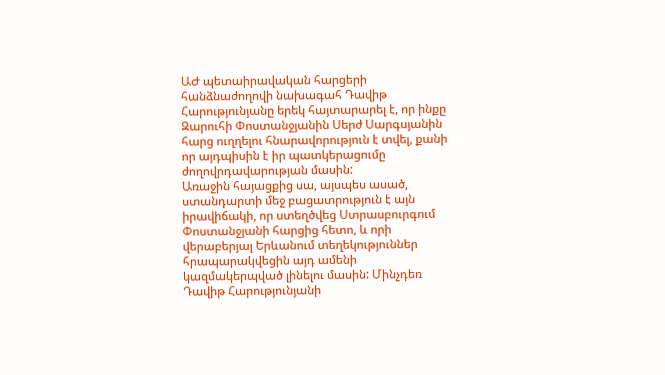ԱԺ պետաիրավական հարցերի հանձնաժողովի նախագահ Դավիթ Հարությունյանը երեկ հայտարարել է, որ ինքը Զարուհի Փոստանջյանին Սերժ Սարգսյանին հարց ուղղելու հնարավորություն է տվել, քանի որ այդպիսին է իր պատկերացումը ժողովրդավարության մասին:
Առաջին հայացքից սա, այսպես ասած, ստանդարտի մեջ բացատրություն է այն իրավիճակի, որ ստեղծվեց Ստրասբուրգում Փոստանջյանի հարցից հետո, և որի վերաբերյալ Երևանում տեղեկություններ հրապարակվեցին այդ ամենի կազմակերպված լինելու մասին: Մինչդեռ Դավիթ Հարությունյանի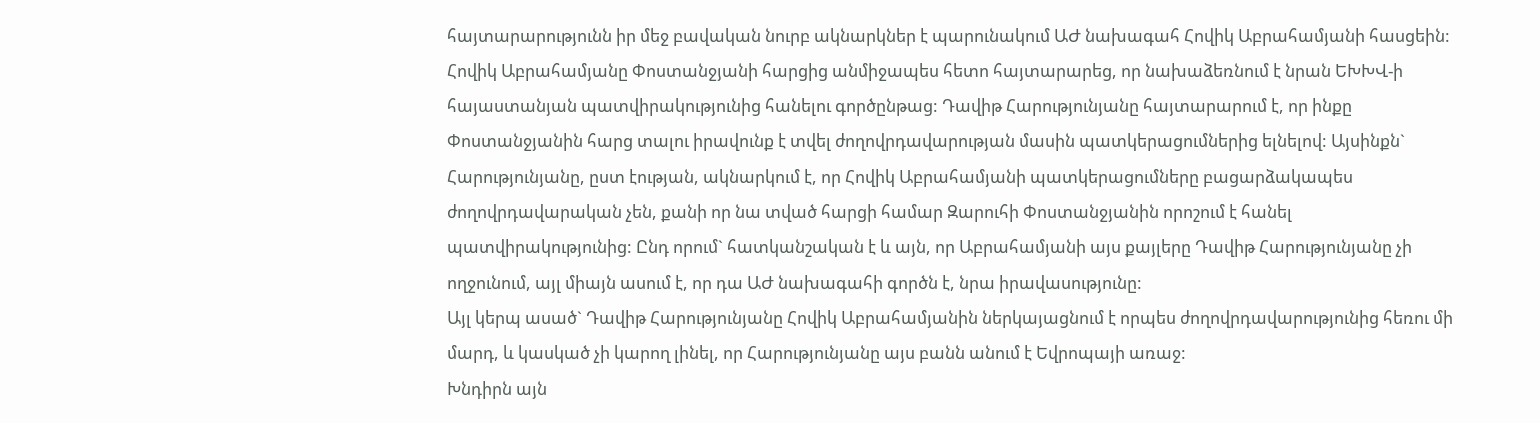հայտարարությունն իր մեջ բավական նուրբ ակնարկներ է պարունակում ԱԺ նախագահ Հովիկ Աբրահամյանի հասցեին:
Հովիկ Աբրահամյանը Փոստանջյանի հարցից անմիջապես հետո հայտարարեց, որ նախաձեռնում է նրան ԵԽԽՎ-ի հայաստանյան պատվիրակությունից հանելու գործընթաց: Դավիթ Հարությունյանը հայտարարում է, որ ինքը Փոստանջյանին հարց տալու իրավունք է տվել ժողովրդավարության մասին պատկերացումներից ելնելով: Այսինքն` Հարությունյանը, ըստ էության, ակնարկում է, որ Հովիկ Աբրահամյանի պատկերացումները բացարձակապես ժողովրդավարական չեն, քանի որ նա տված հարցի համար Զարուհի Փոստանջյանին որոշում է հանել պատվիրակությունից: Ընդ որում` հատկանշական է և այն, որ Աբրահամյանի այս քայլերը Դավիթ Հարությունյանը չի ողջունում, այլ միայն ասում է, որ դա ԱԺ նախագահի գործն է, նրա իրավասությունը:
Այլ կերպ ասած` Դավիթ Հարությունյանը Հովիկ Աբրահամյանին ներկայացնում է որպես ժողովրդավարությունից հեռու մի մարդ, և կասկած չի կարող լինել, որ Հարությունյանը այս բանն անում է Եվրոպայի առաջ:
Խնդիրն այն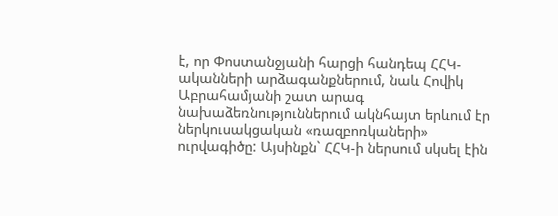է, որ Փոստանջյանի հարցի հանդեպ ՀՀԿ-ականների արձագանքներում, նաև Հովիկ Աբրահամյանի շատ արագ նախաձեռնություններում ակնհայտ երևում էր ներկուսակցական «ռազբոռկաների» ուրվագիծը: Այսինքն` ՀՀԿ-ի ներսում սկսել էին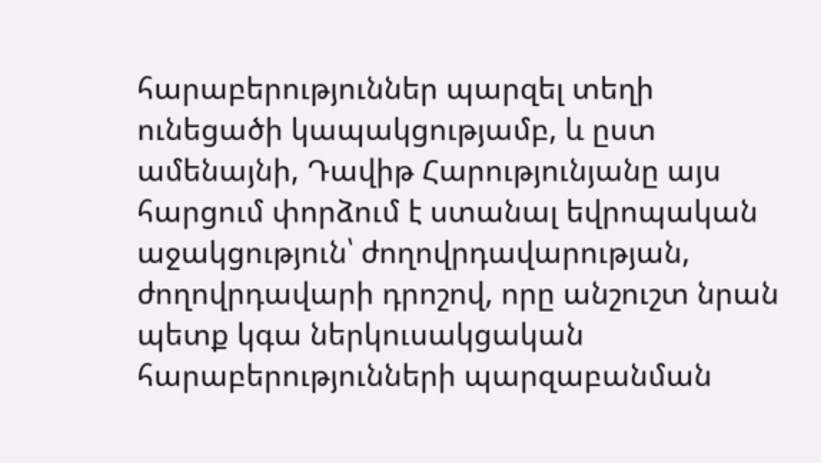հարաբերություններ պարզել տեղի ունեցածի կապակցությամբ, և ըստ ամենայնի, Դավիթ Հարությունյանը այս հարցում փորձում է ստանալ եվրոպական աջակցություն՝ ժողովրդավարության, ժողովրդավարի դրոշով, որը անշուշտ նրան պետք կգա ներկուսակցական հարաբերությունների պարզաբանման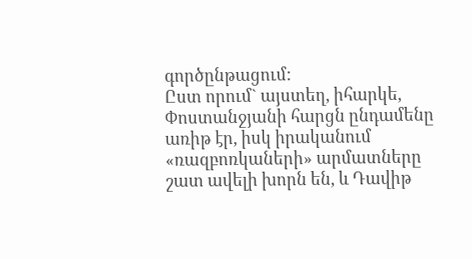գործընթացում:
Ըստ որում` այստեղ, իհարկե, Փոստանջյանի հարցն ընդամենը առիթ էր, իսկ իրականում «ռազբոռկաների» արմատները շատ ավելի խորն են, և Դավիթ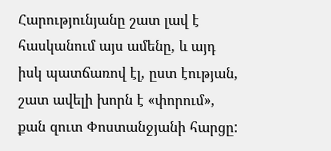Հարությունյանը շատ լավ է հասկանում այս ամենը, և այդ իսկ պատճառով էլ, ըստ էության, շատ ավելի խորն է «փորում», քան զուտ Փոստանջյանի հարցը: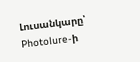Լուսանկարը՝ Photolure-ի